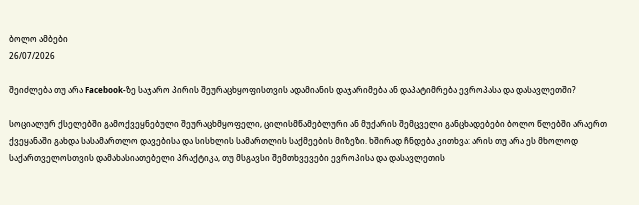ბოლო ამბები
26/07/2026

შეიძლება თუ არა Facebook-ზე საჯარო პირის შეურაცხყოფისთვის ადამიანის დაჯარიმება ან დაპატიმრება ევროპასა და დასავლეთში?

სოციალურ ქსელებში გამოქვეყნებული შეურაცხმყოფელი, ცილისმწამებლური ან მუქარის შემცველი განცხადებები ბოლო წლებში არაერთ ქვეყანაში გახდა სასამართლო დავებისა და სისხლის სამართლის საქმეების მიზეზი. ხშირად ჩნდება კითხვა: არის თუ არა ეს მხოლოდ საქართველოსთვის დამახასიათებელი პრაქტიკა, თუ მსგავსი შემთხვევები ევროპისა და დასავლეთის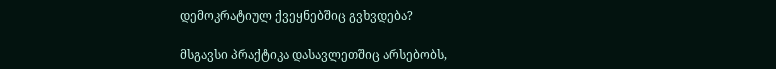დემოკრატიულ ქვეყნებშიც გვხვდება?

მსგავსი პრაქტიკა დასავლეთშიც არსებობს,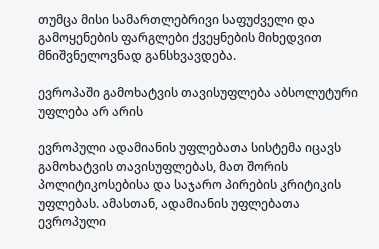თუმცა მისი სამართლებრივი საფუძველი და გამოყენების ფარგლები ქვეყნების მიხედვით მნიშვნელოვნად განსხვავდება.

ევროპაში გამოხატვის თავისუფლება აბსოლუტური უფლება არ არის

ევროპული ადამიანის უფლებათა სისტემა იცავს გამოხატვის თავისუფლებას, მათ შორის პოლიტიკოსებისა და საჯარო პირების კრიტიკის უფლებას. ამასთან, ადამიანის უფლებათა ევროპული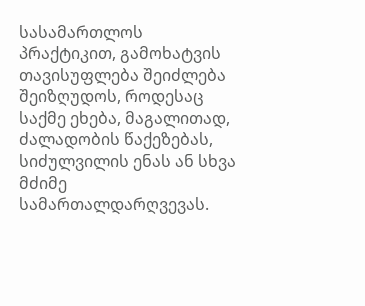სასამართლოს პრაქტიკით, გამოხატვის თავისუფლება შეიძლება შეიზღუდოს, როდესაც საქმე ეხება, მაგალითად, ძალადობის წაქეზებას, სიძულვილის ენას ან სხვა მძიმე სამართალდარღვევას.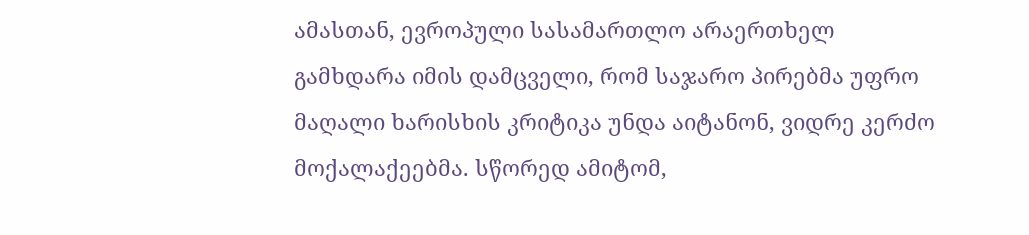ამასთან, ევროპული სასამართლო არაერთხელ გამხდარა იმის დამცველი, რომ საჯარო პირებმა უფრო მაღალი ხარისხის კრიტიკა უნდა აიტანონ, ვიდრე კერძო მოქალაქეებმა. სწორედ ამიტომ,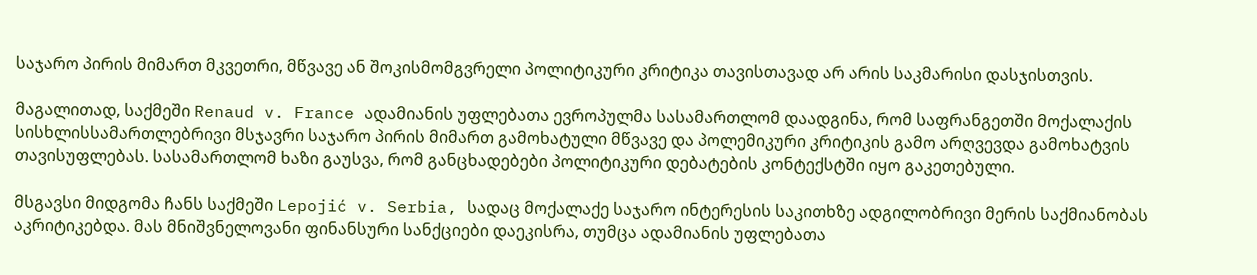საჯარო პირის მიმართ მკვეთრი, მწვავე ან შოკისმომგვრელი პოლიტიკური კრიტიკა თავისთავად არ არის საკმარისი დასჯისთვის.

მაგალითად, საქმეში Renaud v. France ადამიანის უფლებათა ევროპულმა სასამართლომ დაადგინა, რომ საფრანგეთში მოქალაქის სისხლისსამართლებრივი მსჯავრი საჯარო პირის მიმართ გამოხატული მწვავე და პოლემიკური კრიტიკის გამო არღვევდა გამოხატვის თავისუფლებას. სასამართლომ ხაზი გაუსვა, რომ განცხადებები პოლიტიკური დებატების კონტექსტში იყო გაკეთებული.

მსგავსი მიდგომა ჩანს საქმეში Lepojić v. Serbia, სადაც მოქალაქე საჯარო ინტერესის საკითხზე ადგილობრივი მერის საქმიანობას აკრიტიკებდა. მას მნიშვნელოვანი ფინანსური სანქციები დაეკისრა, თუმცა ადამიანის უფლებათა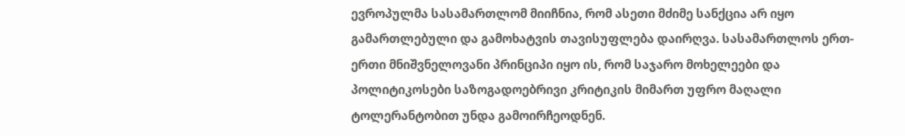ევროპულმა სასამართლომ მიიჩნია, რომ ასეთი მძიმე სანქცია არ იყო გამართლებული და გამოხატვის თავისუფლება დაირღვა. სასამართლოს ერთ-ერთი მნიშვნელოვანი პრინციპი იყო ის, რომ საჯარო მოხელეები და პოლიტიკოსები საზოგადოებრივი კრიტიკის მიმართ უფრო მაღალი ტოლერანტობით უნდა გამოირჩეოდნენ.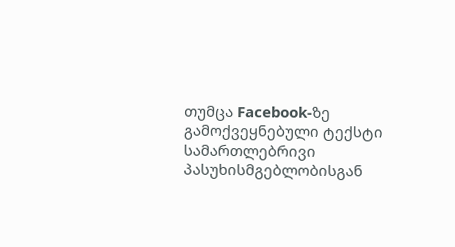თუმცა Facebook-ზე გამოქვეყნებული ტექსტი სამართლებრივი პასუხისმგებლობისგან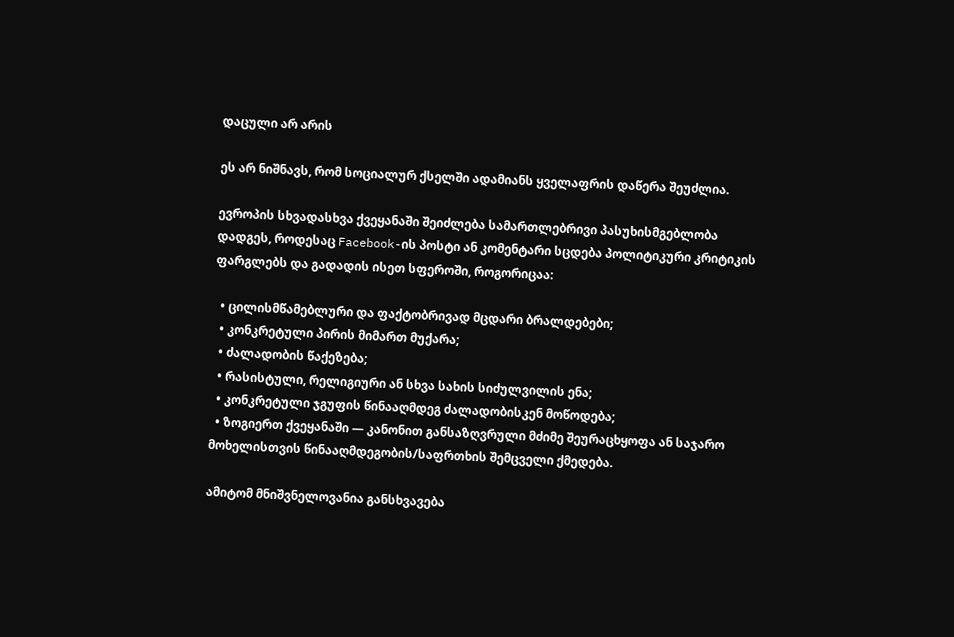დაცული არ არის

ეს არ ნიშნავს, რომ სოციალურ ქსელში ადამიანს ყველაფრის დაწერა შეუძლია.

ევროპის სხვადასხვა ქვეყანაში შეიძლება სამართლებრივი პასუხისმგებლობა დადგეს, როდესაც Facebook-ის პოსტი ან კომენტარი სცდება პოლიტიკური კრიტიკის ფარგლებს და გადადის ისეთ სფეროში, როგორიცაა:

  • ცილისმწამებლური და ფაქტობრივად მცდარი ბრალდებები;
  • კონკრეტული პირის მიმართ მუქარა;
  • ძალადობის წაქეზება;
  • რასისტული, რელიგიური ან სხვა სახის სიძულვილის ენა;
  • კონკრეტული ჯგუფის წინააღმდეგ ძალადობისკენ მოწოდება;
  • ზოგიერთ ქვეყანაში — კანონით განსაზღვრული მძიმე შეურაცხყოფა ან საჯარო მოხელისთვის წინააღმდეგობის/საფრთხის შემცველი ქმედება.

ამიტომ მნიშვნელოვანია განსხვავება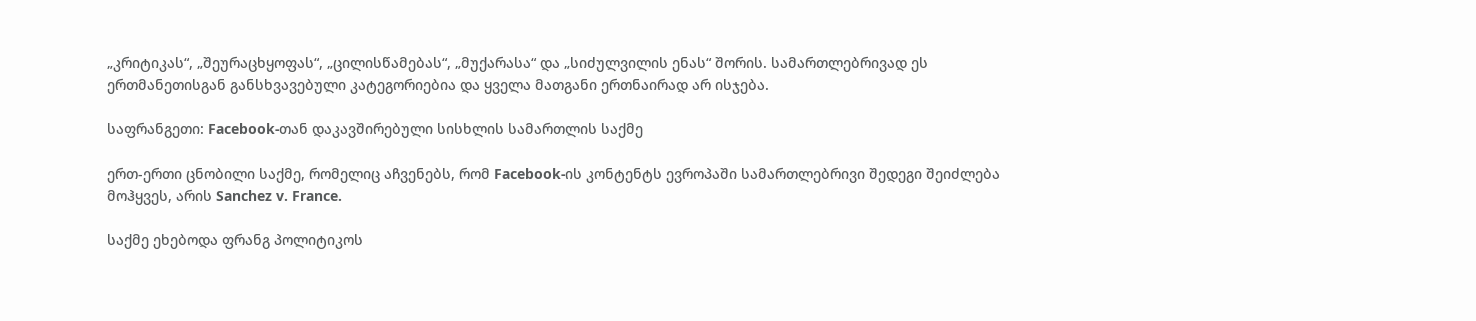„კრიტიკას“, „შეურაცხყოფას“, „ცილისწამებას“, „მუქარასა“ და „სიძულვილის ენას“ შორის. სამართლებრივად ეს ერთმანეთისგან განსხვავებული კატეგორიებია და ყველა მათგანი ერთნაირად არ ისჯება.

საფრანგეთი: Facebook-თან დაკავშირებული სისხლის სამართლის საქმე

ერთ-ერთი ცნობილი საქმე, რომელიც აჩვენებს, რომ Facebook-ის კონტენტს ევროპაში სამართლებრივი შედეგი შეიძლება მოჰყვეს, არის Sanchez v. France.

საქმე ეხებოდა ფრანგ პოლიტიკოს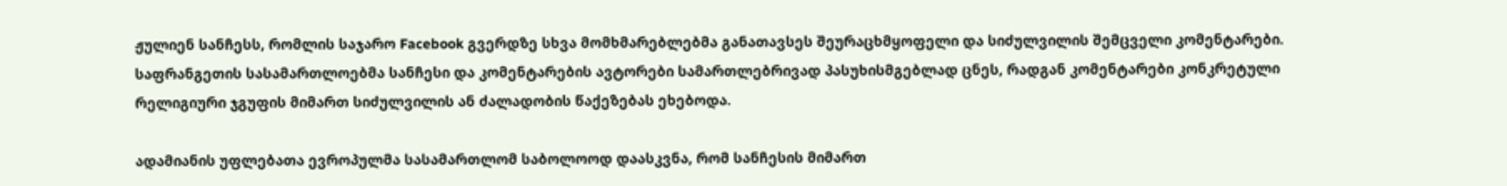ჟულიენ სანჩესს, რომლის საჯარო Facebook გვერდზე სხვა მომხმარებლებმა განათავსეს შეურაცხმყოფელი და სიძულვილის შემცველი კომენტარები. საფრანგეთის სასამართლოებმა სანჩესი და კომენტარების ავტორები სამართლებრივად პასუხისმგებლად ცნეს, რადგან კომენტარები კონკრეტული რელიგიური ჯგუფის მიმართ სიძულვილის ან ძალადობის წაქეზებას ეხებოდა.

ადამიანის უფლებათა ევროპულმა სასამართლომ საბოლოოდ დაასკვნა, რომ სანჩესის მიმართ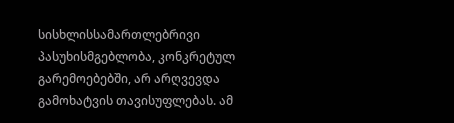სისხლისსამართლებრივი პასუხისმგებლობა, კონკრეტულ გარემოებებში, არ არღვევდა გამოხატვის თავისუფლებას. ამ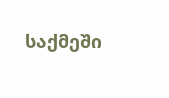საქმეში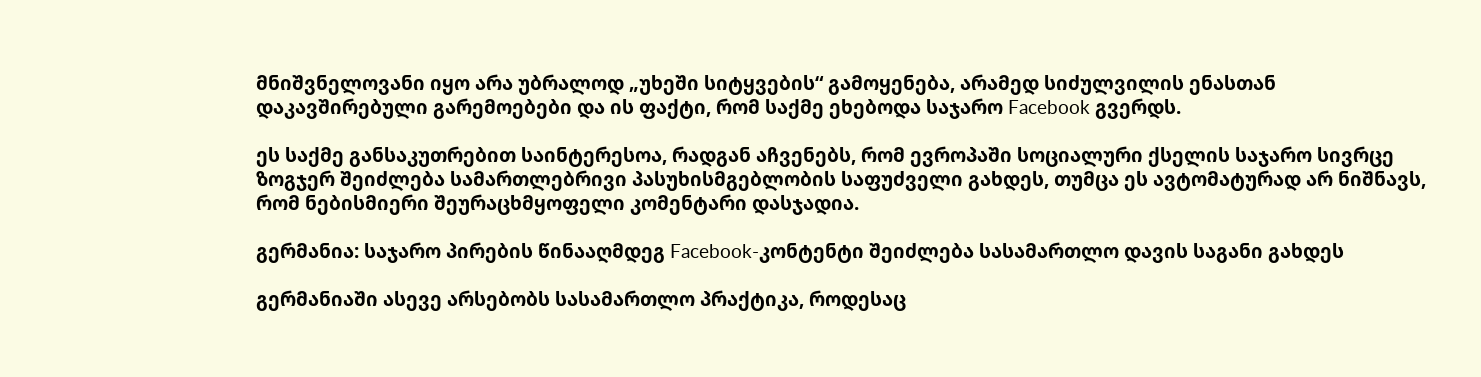მნიშვნელოვანი იყო არა უბრალოდ „უხეში სიტყვების“ გამოყენება, არამედ სიძულვილის ენასთან დაკავშირებული გარემოებები და ის ფაქტი, რომ საქმე ეხებოდა საჯარო Facebook გვერდს.

ეს საქმე განსაკუთრებით საინტერესოა, რადგან აჩვენებს, რომ ევროპაში სოციალური ქსელის საჯარო სივრცე ზოგჯერ შეიძლება სამართლებრივი პასუხისმგებლობის საფუძველი გახდეს, თუმცა ეს ავტომატურად არ ნიშნავს, რომ ნებისმიერი შეურაცხმყოფელი კომენტარი დასჯადია.

გერმანია: საჯარო პირების წინააღმდეგ Facebook-კონტენტი შეიძლება სასამართლო დავის საგანი გახდეს

გერმანიაში ასევე არსებობს სასამართლო პრაქტიკა, როდესაც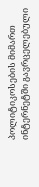პოლიტიკოსების მიმართ ინტერნეტში გავრცელებული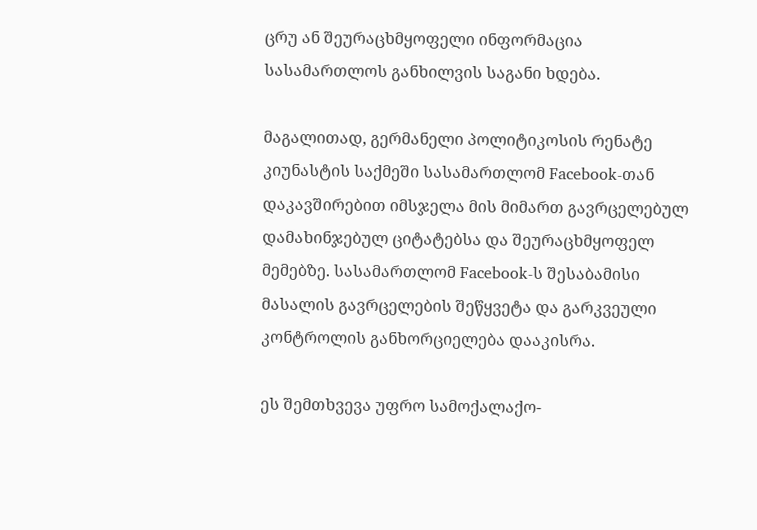ცრუ ან შეურაცხმყოფელი ინფორმაცია სასამართლოს განხილვის საგანი ხდება.

მაგალითად, გერმანელი პოლიტიკოსის რენატე კიუნასტის საქმეში სასამართლომ Facebook-თან დაკავშირებით იმსჯელა მის მიმართ გავრცელებულ დამახინჯებულ ციტატებსა და შეურაცხმყოფელ მემებზე. სასამართლომ Facebook-ს შესაბამისი მასალის გავრცელების შეწყვეტა და გარკვეული კონტროლის განხორციელება დააკისრა.

ეს შემთხვევა უფრო სამოქალაქო-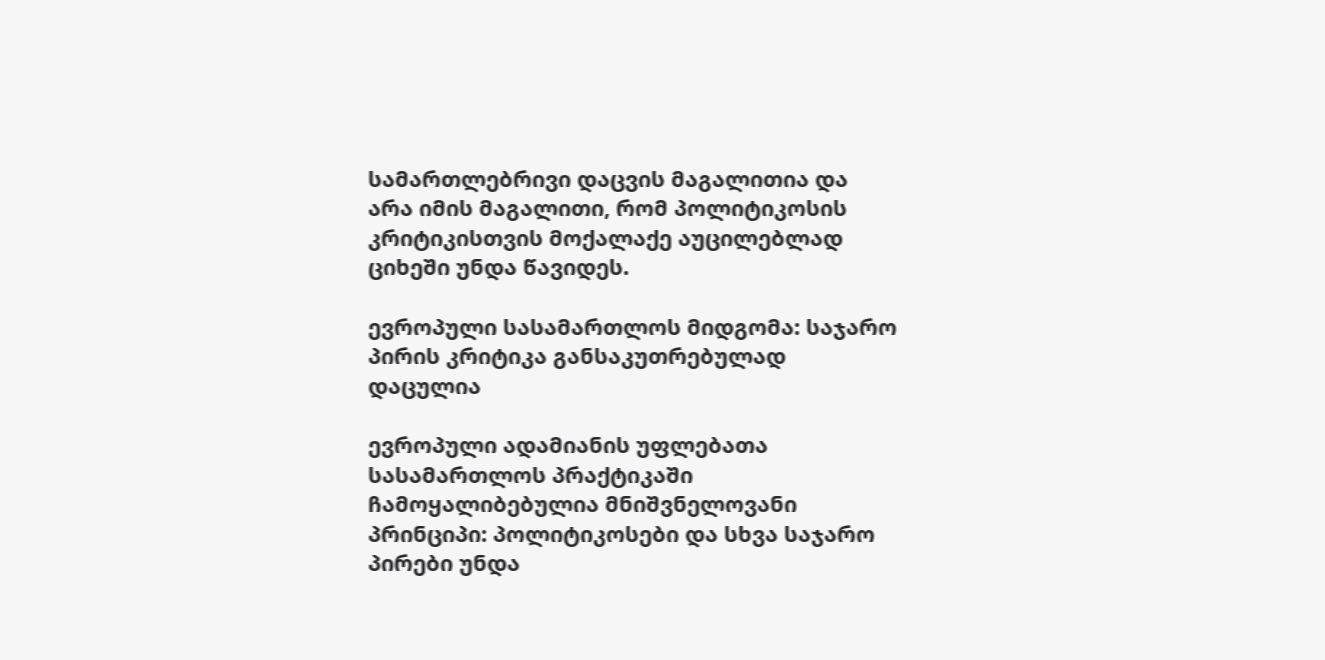სამართლებრივი დაცვის მაგალითია და არა იმის მაგალითი, რომ პოლიტიკოსის კრიტიკისთვის მოქალაქე აუცილებლად ციხეში უნდა წავიდეს.

ევროპული სასამართლოს მიდგომა: საჯარო პირის კრიტიკა განსაკუთრებულად დაცულია

ევროპული ადამიანის უფლებათა სასამართლოს პრაქტიკაში ჩამოყალიბებულია მნიშვნელოვანი პრინციპი: პოლიტიკოსები და სხვა საჯარო პირები უნდა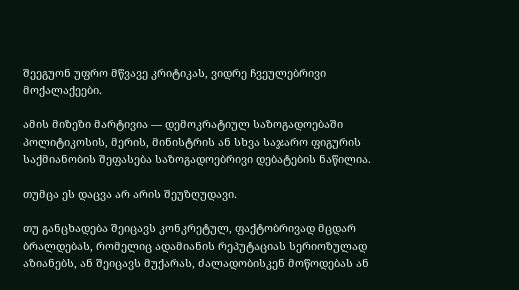შეეგუონ უფრო მწვავე კრიტიკას, ვიდრე ჩვეულებრივი მოქალაქეები.

ამის მიზეზი მარტივია — დემოკრატიულ საზოგადოებაში პოლიტიკოსის, მერის, მინისტრის ან სხვა საჯარო ფიგურის საქმიანობის შეფასება საზოგადოებრივი დებატების ნაწილია.

თუმცა ეს დაცვა არ არის შეუზღუდავი.

თუ განცხადება შეიცავს კონკრეტულ, ფაქტობრივად მცდარ ბრალდებას, რომელიც ადამიანის რეპუტაციას სერიოზულად აზიანებს, ან შეიცავს მუქარას, ძალადობისკენ მოწოდებას ან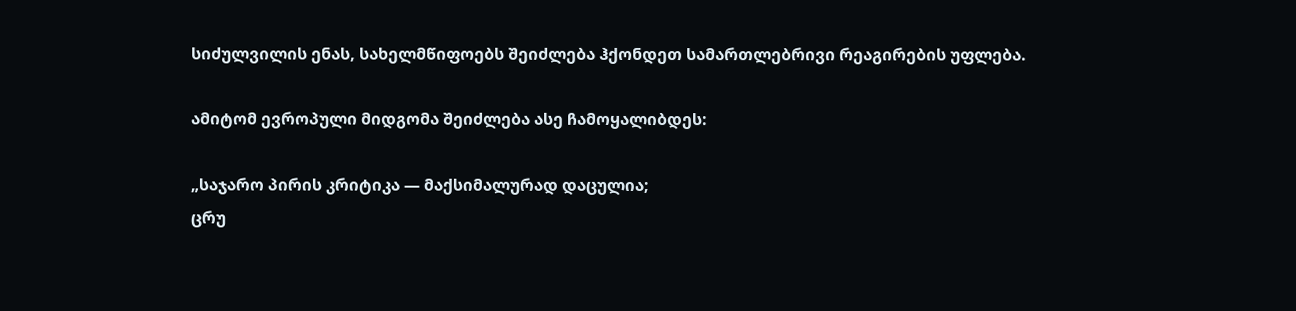სიძულვილის ენას, სახელმწიფოებს შეიძლება ჰქონდეთ სამართლებრივი რეაგირების უფლება.

ამიტომ ევროპული მიდგომა შეიძლება ასე ჩამოყალიბდეს:

„საჯარო პირის კრიტიკა — მაქსიმალურად დაცულია;
ცრუ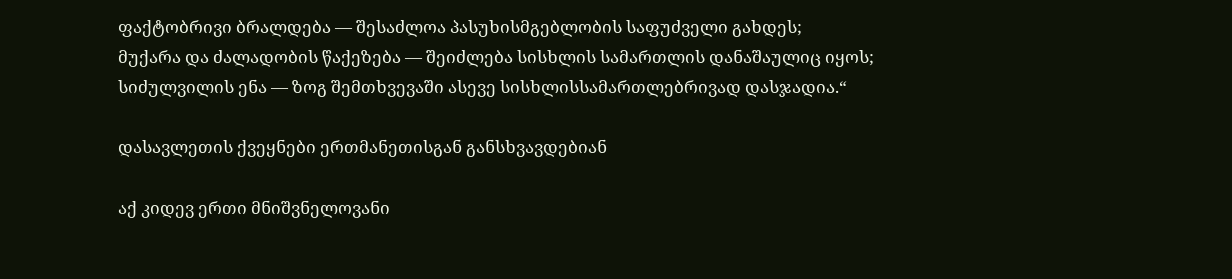ფაქტობრივი ბრალდება — შესაძლოა პასუხისმგებლობის საფუძველი გახდეს;
მუქარა და ძალადობის წაქეზება — შეიძლება სისხლის სამართლის დანაშაულიც იყოს;
სიძულვილის ენა — ზოგ შემთხვევაში ასევე სისხლისსამართლებრივად დასჯადია.“

დასავლეთის ქვეყნები ერთმანეთისგან განსხვავდებიან

აქ კიდევ ერთი მნიშვნელოვანი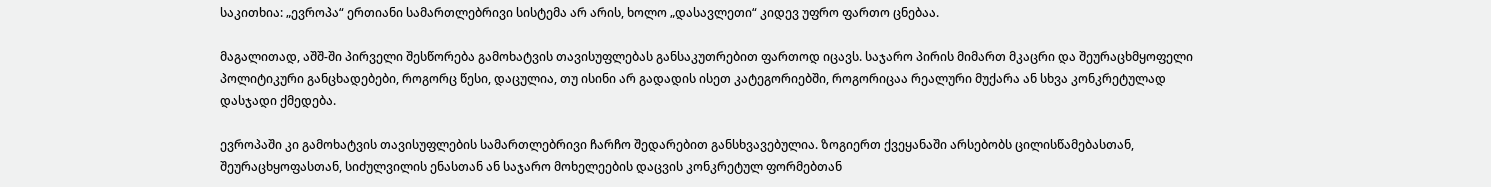საკითხია: „ევროპა“ ერთიანი სამართლებრივი სისტემა არ არის, ხოლო „დასავლეთი“ კიდევ უფრო ფართო ცნებაა.

მაგალითად, აშშ-ში პირველი შესწორება გამოხატვის თავისუფლებას განსაკუთრებით ფართოდ იცავს. საჯარო პირის მიმართ მკაცრი და შეურაცხმყოფელი პოლიტიკური განცხადებები, როგორც წესი, დაცულია, თუ ისინი არ გადადის ისეთ კატეგორიებში, როგორიცაა რეალური მუქარა ან სხვა კონკრეტულად დასჯადი ქმედება.

ევროპაში კი გამოხატვის თავისუფლების სამართლებრივი ჩარჩო შედარებით განსხვავებულია. ზოგიერთ ქვეყანაში არსებობს ცილისწამებასთან, შეურაცხყოფასთან, სიძულვილის ენასთან ან საჯარო მოხელეების დაცვის კონკრეტულ ფორმებთან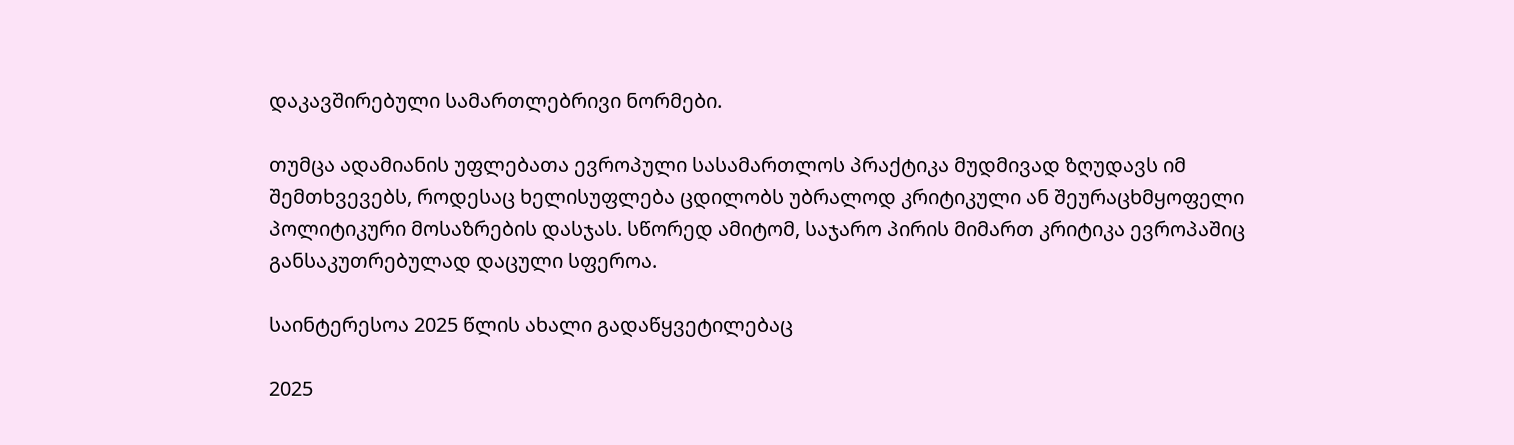დაკავშირებული სამართლებრივი ნორმები.

თუმცა ადამიანის უფლებათა ევროპული სასამართლოს პრაქტიკა მუდმივად ზღუდავს იმ შემთხვევებს, როდესაც ხელისუფლება ცდილობს უბრალოდ კრიტიკული ან შეურაცხმყოფელი პოლიტიკური მოსაზრების დასჯას. სწორედ ამიტომ, საჯარო პირის მიმართ კრიტიკა ევროპაშიც განსაკუთრებულად დაცული სფეროა.

საინტერესოა 2025 წლის ახალი გადაწყვეტილებაც

2025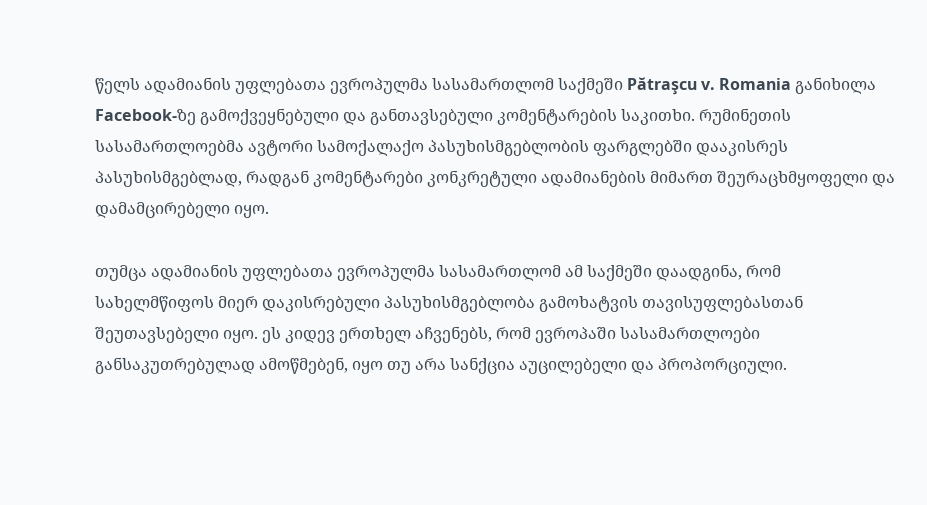წელს ადამიანის უფლებათა ევროპულმა სასამართლომ საქმეში Pătraşcu v. Romania განიხილა Facebook-ზე გამოქვეყნებული და განთავსებული კომენტარების საკითხი. რუმინეთის სასამართლოებმა ავტორი სამოქალაქო პასუხისმგებლობის ფარგლებში დააკისრეს პასუხისმგებლად, რადგან კომენტარები კონკრეტული ადამიანების მიმართ შეურაცხმყოფელი და დამამცირებელი იყო.

თუმცა ადამიანის უფლებათა ევროპულმა სასამართლომ ამ საქმეში დაადგინა, რომ სახელმწიფოს მიერ დაკისრებული პასუხისმგებლობა გამოხატვის თავისუფლებასთან შეუთავსებელი იყო. ეს კიდევ ერთხელ აჩვენებს, რომ ევროპაში სასამართლოები განსაკუთრებულად ამოწმებენ, იყო თუ არა სანქცია აუცილებელი და პროპორციული.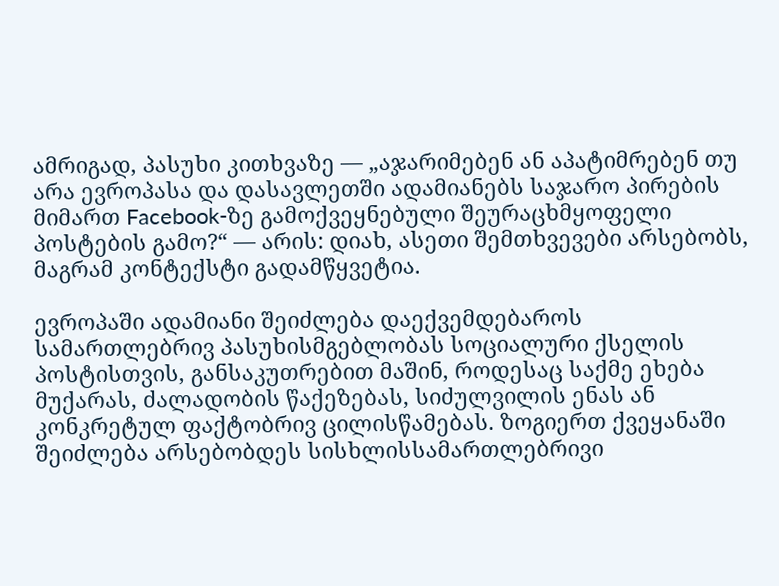ამრიგად, პასუხი კითხვაზე — „აჯარიმებენ ან აპატიმრებენ თუ არა ევროპასა და დასავლეთში ადამიანებს საჯარო პირების მიმართ Facebook-ზე გამოქვეყნებული შეურაცხმყოფელი პოსტების გამო?“ — არის: დიახ, ასეთი შემთხვევები არსებობს, მაგრამ კონტექსტი გადამწყვეტია.

ევროპაში ადამიანი შეიძლება დაექვემდებაროს სამართლებრივ პასუხისმგებლობას სოციალური ქსელის პოსტისთვის, განსაკუთრებით მაშინ, როდესაც საქმე ეხება მუქარას, ძალადობის წაქეზებას, სიძულვილის ენას ან კონკრეტულ ფაქტობრივ ცილისწამებას. ზოგიერთ ქვეყანაში შეიძლება არსებობდეს სისხლისსამართლებრივი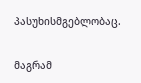პასუხისმგებლობაც.

მაგრამ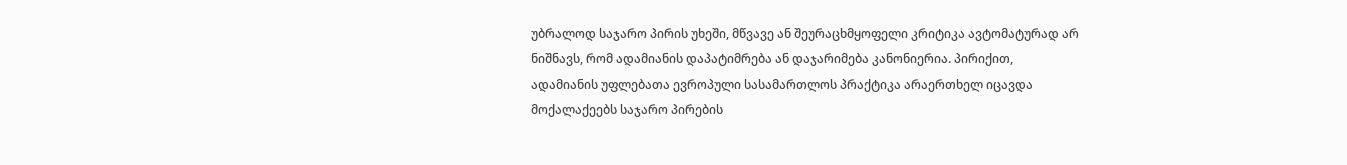უბრალოდ საჯარო პირის უხეში, მწვავე ან შეურაცხმყოფელი კრიტიკა ავტომატურად არ ნიშნავს, რომ ადამიანის დაპატიმრება ან დაჯარიმება კანონიერია. პირიქით, ადამიანის უფლებათა ევროპული სასამართლოს პრაქტიკა არაერთხელ იცავდა მოქალაქეებს საჯარო პირების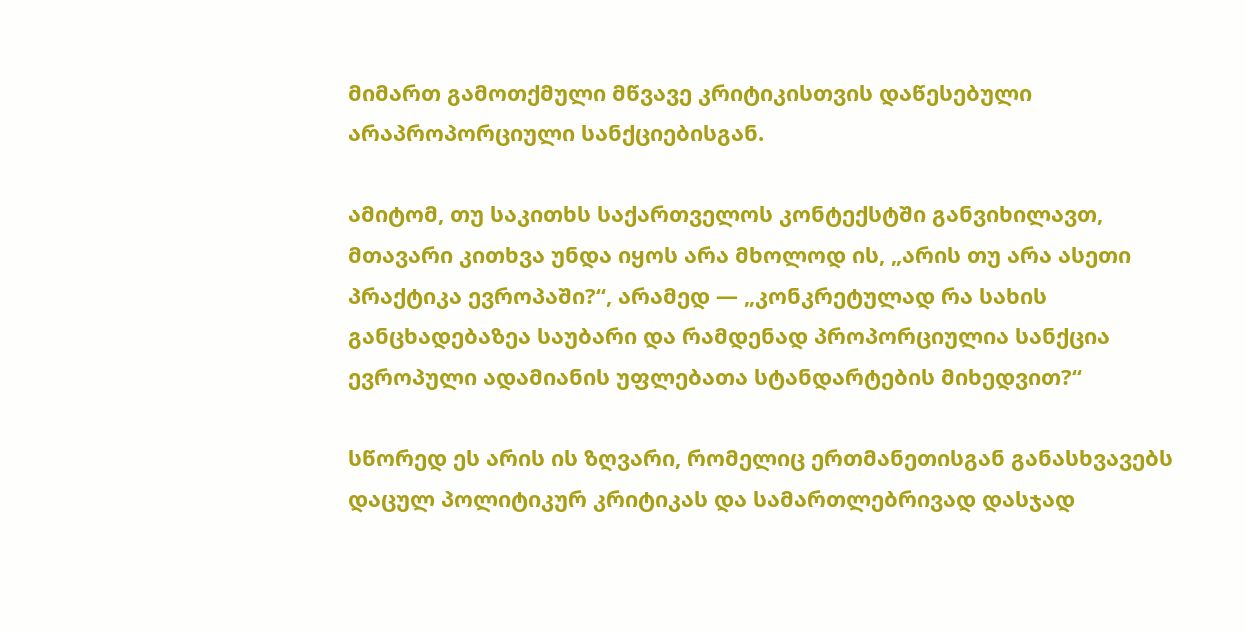მიმართ გამოთქმული მწვავე კრიტიკისთვის დაწესებული არაპროპორციული სანქციებისგან.

ამიტომ, თუ საკითხს საქართველოს კონტექსტში განვიხილავთ, მთავარი კითხვა უნდა იყოს არა მხოლოდ ის, „არის თუ არა ასეთი პრაქტიკა ევროპაში?“, არამედ — „კონკრეტულად რა სახის განცხადებაზეა საუბარი და რამდენად პროპორციულია სანქცია ევროპული ადამიანის უფლებათა სტანდარტების მიხედვით?“

სწორედ ეს არის ის ზღვარი, რომელიც ერთმანეთისგან განასხვავებს დაცულ პოლიტიკურ კრიტიკას და სამართლებრივად დასჯად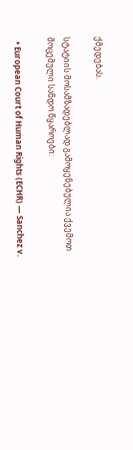ქმედებას.

სტატიის მოსამზადებლად გამოყენებულია ქვემოთ მოცემული სანდო წყაროები:

  • European Court of Human Rights (ECHR) — Sanchez v.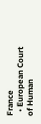France
  • European Court of Human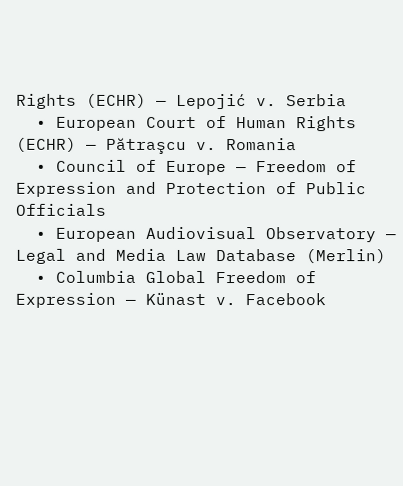Rights (ECHR) — Lepojić v. Serbia
  • European Court of Human Rights (ECHR) — Pătraşcu v. Romania
  • Council of Europe — Freedom of Expression and Protection of Public Officials
  • European Audiovisual Observatory — Legal and Media Law Database (Merlin)
  • Columbia Global Freedom of Expression — Künast v. Facebook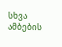სხვა ამბების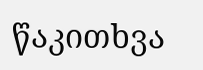წაკითხვა